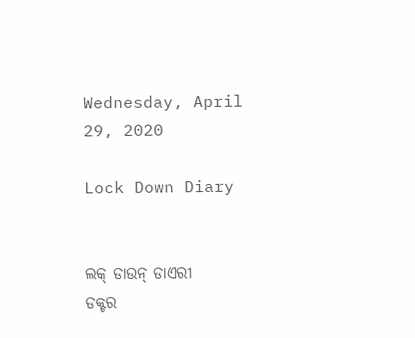Wednesday, April 29, 2020

Lock Down Diary


ଲକ୍ ଡାଉନ୍ ଡାଏରୀ
ଡକ୍ଟର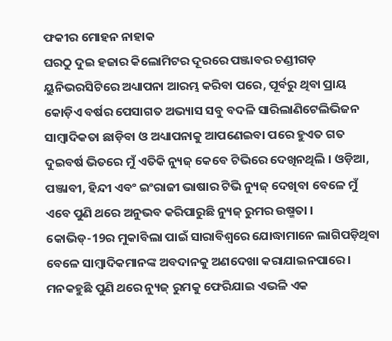ଫକୀର ମୋହନ ନାହାକ
ଘରଠୁ ଦୁଇ ହଜାର କିଲୋମିଟର ଦୂରରେ ପଞ୍ଜାବର ଚଣ୍ଡୀଗଡ଼ ୟୁନିଭରସିଟିରେ ଅଧ୍ୟାପନା ଆରମ୍ଭ କରିବା ପରେ, ପୂର୍ବରୁ ଥିବା ପ୍ରାୟ କୋଡ଼ିଏ ବର୍ଷର ପେସାଗତ ଅଭ୍ୟାସ ସବୁ ବଦଳି ସାରିଲାଣିଟେଲିଭିଜନ ସାମ୍ବାଦିକତା ଛାଡ଼ିବା ଓ ଅଧ୍ୟାପନାକୁ ଆପଣେଇବା ପରେ ହୁଏତ ଗତ ଦୁଇବର୍ଷ ଭିତରେ ମୁଁ ଏତିକି ନ୍ୟୁଜ୍ କେବେ ଟିଭିରେ ଦେଖିନଥିଲି । ଓଡ଼ିଆ, ପଞ୍ଜାବୀ, ହିନ୍ଦୀ ଏବଂ ଇଂରାଜୀ ଭାଷାର ଟିଭି ନ୍ୟୁଜ୍ ଦେଖିବା ବେଳେ ମୁଁ ଏବେ ପୁଣି ଥରେ ଅନୁଭବ କରିପାରୁଛି ନ୍ୟୁଜ୍ ରୁମର ଉଷ୍ମତା । କୋଭିଡ୍-19ର ମୁକାବିଲା ପାଇଁ ସାରାବିଶ୍ୱରେ ଯୋଦ୍ଧାମାନେ ଲାଗିପଡ଼ିଥିବା ବେଳେ ସାମ୍ବାଦିକମାନଙ୍କ ଅବଦାନକୁ ଅଣଦେଖା କରାଯାଇନପାରେ । ମନକହୁଛି ପୁଣି ଥରେ ନ୍ୟୁଜ୍ ରୁମକୁ ଫେରିଯାଇ ଏଭଳି ଏକ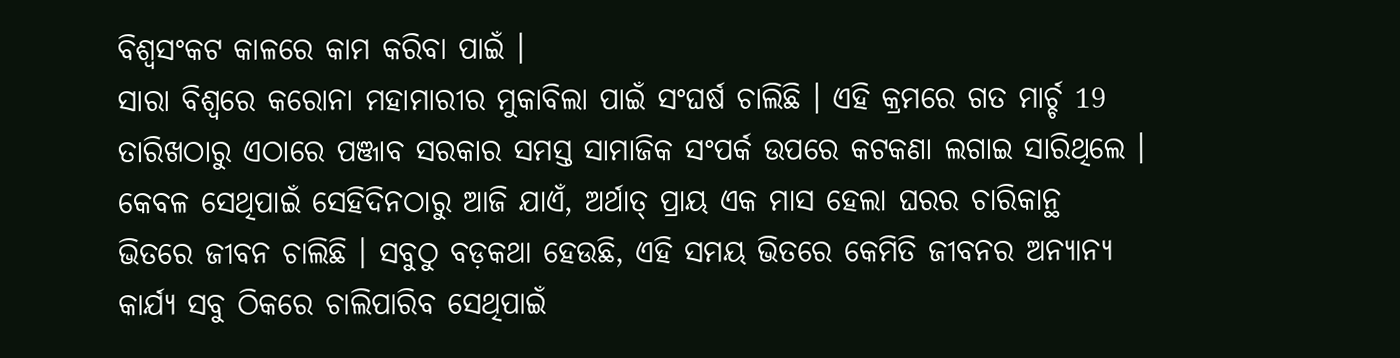ବିଶ୍ୱସଂକଟ କାଳରେ କାମ କରିବା ପାଇଁ ।
ସାରା ବିଶ୍ୱରେ କରୋନା ମହାମାରୀର ମୁକାବିଲା ପାଇଁ ସଂଘର୍ଷ ଚାଲିଛି । ଏହି କ୍ରମରେ ଗତ ମାର୍ଚ୍ଚ 19 ତାରିଖଠାରୁ ଏଠାରେ ପଞ୍ଜାବ ସରକାର ସମସ୍ତ ସାମାଜିକ ସଂପର୍କ ଉପରେ କଟକଣା ଲଗାଇ ସାରିଥିଲେ । କେବଳ ସେଥିପାଇଁ ସେହିଦିନଠାରୁ ଆଜି ଯାଏଁ, ଅର୍ଥାତ୍ ପ୍ରାୟ ଏକ ମାସ ହେଲା ଘରର ଚାରିକାନ୍ଥ ଭିତରେ ଜୀବନ ଚାଲିଛି । ସବୁଠୁ ବଡ଼କଥା ହେଉଛି, ଏହି ସମୟ ଭିତରେ କେମିତି ଜୀବନର ଅନ୍ୟାନ୍ୟ କାର୍ଯ୍ୟ ସବୁ ଠିକରେ ଚାଲିପାରିବ ସେଥିପାଇଁ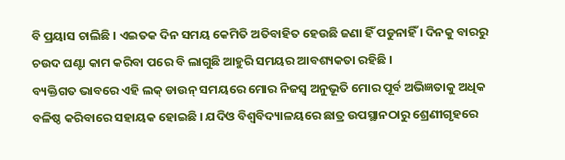ବି ପ୍ରୟାସ ଚାଲିଛି । ଏଇତକ ଦିନ ସମୟ କେମିତି ଅତିବାହିତ ହେଉଛି ଜଣା ହିଁ ପଡୁନାହିଁ । ଦିନକୁ ବାରରୁ ଚଉଦ ଘଣ୍ଟା କାମ କରିବା ପରେ ବି ଲାଗୁଛି ଆହୁରି ସମୟର ଆବଶ୍ୟକତା ରହିଛି ।
ବ୍ୟକ୍ତିଗତ ଭାବରେ ଏହି ଲକ୍ ଡାଉନ୍ ସମୟରେ ମୋର ନିଜସ୍ୱ ଅନୁଭୂତି ମୋର ପୂର୍ବ ଅଭିଜ୍ଞତାକୁ ଅଧିକ ବଳିଷ୍ଠ କରିବାରେ ସହାୟକ ହୋଇଛି । ଯଦିଓ ବିଶ୍ୱବିଦ୍ୟାଳୟରେ ଛାତ୍ର ଉପସ୍ଥାନଠାରୁ ଶ୍ରେଣୀଗୃହରେ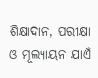ଶିକ୍ଷାଦାନ, ପରୀକ୍ଷା ଓ ମୂଲ୍ୟାୟନ ଯାଏଁ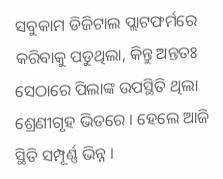ସବୁକାମ ଡିଜିଟାଲ ପ୍ଲାଟଫର୍ମରେ କରିବାକୁ ପଡୁଥିଲା, କିନ୍ତୁ ଅନ୍ତତଃ ସେଠାରେ ପିଲାଙ୍କ ଉପସ୍ଥିତି ଥିଲା ଶ୍ରେଣୀଗୃହ ଭିତରେ । ହେଲେ ଆଜି ସ୍ଥିତି ସମ୍ପୂର୍ଣ୍ଣ ଭିନ୍ନ ।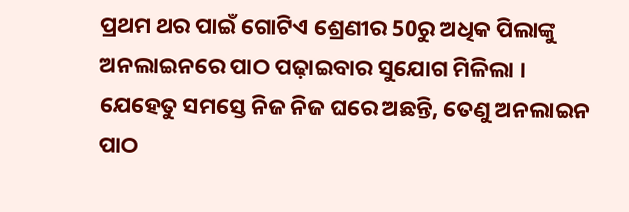ପ୍ରଥମ ଥର ପାଇଁ ଗୋଟିଏ ଶ୍ରେଣୀର 50ରୁ ଅଧିକ ପିଲାଙ୍କୁ ଅନଲାଇନରେ ପାଠ ପଢ଼ାଇବାର ସୁଯୋଗ ମିଳିଲା । ଯେହେତୁ ସମସ୍ତେ ନିଜ ନିଜ ଘରେ ଅଛନ୍ତି, ତେଣୁ ଅନଲାଇନ ପାଠ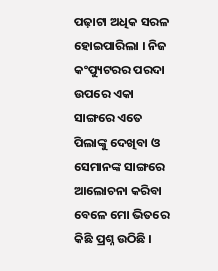ପଢ଼ାଟା ଅଧିକ ସରଳ ହୋଇପାରିଲା । ନିଜ କଂପ୍ୟୁଟରର ପରଦା ଉପରେ ଏକା ସାଙ୍ଗରେ ଏତେ ପିଲାଙ୍କୁ ଦେଖିବା ଓ ସେମାନଙ୍କ ସାଙ୍ଗରେ ଆଲୋଚନା କରିବା ବେଳେ ମୋ ଭିତରେ କିଛି ପ୍ରଶ୍ନ ଉଠିଛି ।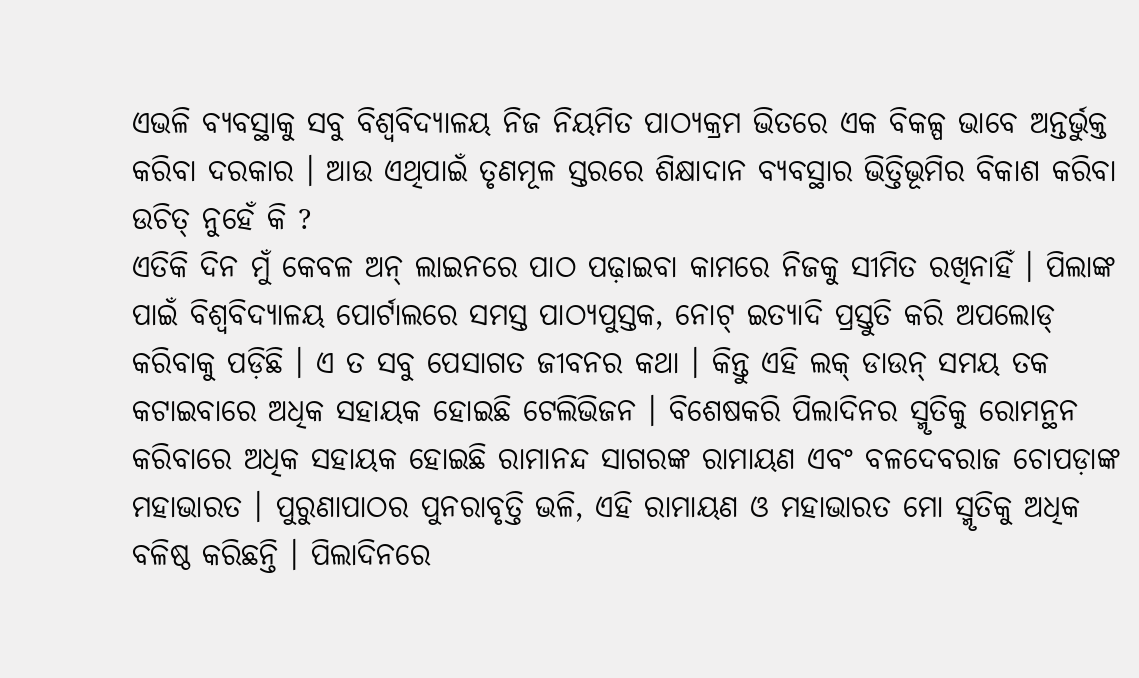ଏଭଳି ବ୍ୟବସ୍ଥାକୁ ସବୁ ବିଶ୍ୱବିଦ୍ୟାଳୟ ନିଜ ନିୟମିତ ପାଠ୍ୟକ୍ରମ ଭିତରେ ଏକ ବିକଳ୍ପ ଭାବେ ଅନ୍ତର୍ଭୁକ୍ତ କରିବା ଦରକାର । ଆଉ ଏଥିପାଇଁ ତୃଣମୂଳ ସ୍ତରରେ ଶିକ୍ଷାଦାନ ବ୍ୟବସ୍ଥାର ଭିତ୍ତିଭୂମିର ବିକାଶ କରିବା ଉଚିତ୍ ନୁହେଁ କି ?
ଏତିକି ଦିନ ମୁଁ କେବଳ ଅନ୍ ଲାଇନରେ ପାଠ ପଢ଼ାଇବା କାମରେ ନିଜକୁ ସୀମିତ ରଖିନାହିଁ । ପିଲାଙ୍କ ପାଇଁ ବିଶ୍ୱବିଦ୍ୟାଳୟ ପୋର୍ଟାଲରେ ସମସ୍ତ ପାଠ୍ୟପୁସ୍ତକ, ନୋଟ୍ ଇତ୍ୟାଦି ପ୍ରସ୍ତୁତି କରି ଅପଲୋଡ୍ କରିବାକୁ ପଡ଼ିଛି । ଏ ତ ସବୁ ପେସାଗତ ଜୀବନର କଥା । କିନ୍ତୁ ଏହି ଲକ୍ ଡାଉନ୍ ସମୟ ତକ କଟାଇବାରେ ଅଧିକ ସହାୟକ ହୋଇଛି ଟେଲିଭିଜନ । ବିଶେଷକରି ପିଲାଦିନର ସ୍ମୃତିକୁ ରୋମନ୍ଥନ କରିବାରେ ଅଧିକ ସହାୟକ ହୋଇଛି ରାମାନନ୍ଦ ସାଗରଙ୍କ ରାମାୟଣ ଏବଂ ବଳଦେବରାଜ ଚୋପଡ଼ାଙ୍କ ମହାଭାରତ । ପୁରୁଣାପାଠର ପୁନରାବୃତ୍ତି ଭଳି, ଏହି ରାମାୟଣ ଓ ମହାଭାରତ ମୋ ସ୍ମୃତିକୁ ଅଧିକ ବଳିଷ୍ଠ କରିଛନ୍ତି । ପିଲାଦିନରେ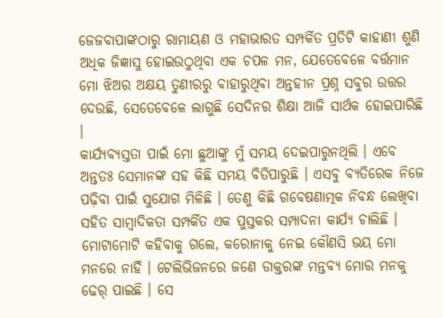ଜେଜବାପାଙ୍କଠାରୁ ରାମାୟଣ ଓ ମହାଭାରତ ସମ୍ପର୍କିତ ପ୍ରତିଟି କାହାଣୀ ଶୁଣି ଅଧିକ ଜିଜ୍ଞାସୁ ହୋଇଉଠୁଥିବା ଏକ ଚପଳ ମନ, ଯେତେବେଳେ ବର୍ତ୍ତମାନ ମୋ ଝିଅର ଅକ୍ଷୟ ତୁଣୀରରୁ ବାହାରୁଥିବା ଅନ୍ତହୀନ ପ୍ରଶ୍ନ ସବୁର ଉତ୍ତର ଦେଉଛି, ସେତେବେଳେ ଲାଗୁଛି ସେଦିନର ଶିକ୍ଷା ଆଜି ସାର୍ଥକ ହୋଇପାରିଛି ।
କାର୍ଯ୍ୟବ୍ୟସ୍ତତା ପାଇଁ ମୋ ଛୁଆଙ୍କୁ ମୁଁ ସମୟ ଦେଇପାରୁନଥିଲି । ଏବେ ଅନ୍ତତଃ ସେମାନଙ୍କ ସହ କିଛି ସମୟ ବିତିପାରୁଛି । ଏସବୁ ବ୍ୟତିରେକ ନିଜେ ପଢ଼ିବା ପାଇଁ ସୁଯୋଗ ମିଳିଛି । ତେଣୁ କିଛି ଗବେଷଣାତ୍ମକ ନିବନ୍ଧ ଲେଖିବା ସହିତ ସାମ୍ବାଦିକତା ସମ୍ପର୍କିତ ଏକ ପୁସ୍ତକର ସମ୍ପାଦନା କାର୍ଯ୍ୟ ଚାଲିଛି ।
ମୋଟାମୋଟି କହିବାକୁ ଗଲେ, କରୋନାକୁ ନେଇ କୌଣସି ଭୟ ମୋ ମନରେ ନାହିଁ । ଟେଲିଭିଜନରେ ଜଣେ ଡାକ୍ତରଙ୍କ ମନ୍ତବ୍ୟ ମୋର ମନକୁ ଢେର୍ ପାଇଛି । ସେ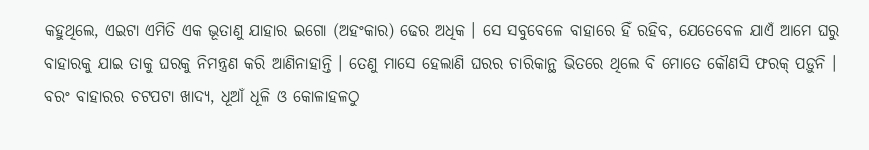କହୁଥିଲେ, ଏଇଟା ଏମିତି ଏକ ଭୂତାଣୁ ଯାହାର ଇଗୋ (ଅହଂକାର) ଢେର ଅଧିକ । ସେ ସବୁବେଳେ ବାହାରେ ହିଁ ରହିବ, ଯେତେବେଳ ଯାଏଁ ଆମେ ଘରୁ ବାହାରକୁ ଯାଇ ତାକୁ ଘରକୁ ନିମନ୍ତ୍ରଣ କରି ଆଣିନାହାନ୍ତି । ତେଣୁ ମାସେ ହେଲାଣି ଘରର ଚାରିକାନ୍ଥ ଭିତରେ ଥିଲେ ବି ମୋତେ କୌଣସି ଫରକ୍ ପଡ଼ୁନି । ବରଂ ବାହାରର ଚଟପଟା ଖାଦ୍ୟ, ଧୂଆଁ ଧୂଳି ଓ କୋଳାହଳଠୁ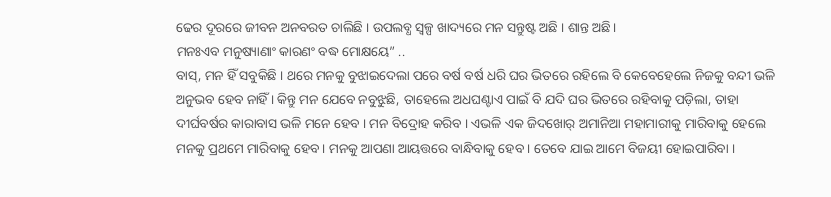ଢେର ଦୂରରେ ଜୀବନ ଅନବରତ ଚାଲିଛି । ଉପଲବ୍ଧ ସ୍ୱଳ୍ପ ଖାଦ୍ୟରେ ମନ ସନ୍ତୁଷ୍ଟ ଅଛି । ଶାନ୍ତ ଅଛି।
ମନଃଏବ ମନୁଷ୍ୟାଣାଂ କାରଣଂ ବଦ୍ଧ ମୋକ୍ଷୟେ” ..
ବାସ୍, ମନ ହିଁ ସବୁକିଛି । ଥରେ ମନକୁ ବୁଝାଇଦେଲା ପରେ ବର୍ଷ ବର୍ଷ ଧରି ଘର ଭିତରେ ରହିଲେ ବି କେବେହେଲେ ନିଜକୁ ବନ୍ଦୀ ଭଳି ଅନୁଭବ ହେବ ନାହିଁ । କିନ୍ତୁ ମନ ଯେବେ ନବୁଝୁଛି, ତାହେଲେ ଅଧଘଣ୍ଟାଏ ପାଇଁ ବି ଯଦି ଘର ଭିତରେ ରହିବାକୁ ପଡ଼ିଲା, ତାହା ଦୀର୍ଘବର୍ଷର କାରାବାସ ଭଳି ମନେ ହେବ । ମନ ବିଦ୍ରୋହ କରିବ । ଏଭଳି ଏକ ଜିଦଖୋର୍ ଅମାନିଆ ମହାମାରୀକୁ ମାରିବାକୁ ହେଲେ ମନକୁ ପ୍ରଥମେ ମାରିବାକୁ ହେବ । ମନକୁ ଆପଣା ଆୟତ୍ତରେ ବାନ୍ଧିବାକୁ ହେବ । ତେବେ ଯାଇ ଆମେ ବିଜୟୀ ହୋଇପାରିବା ।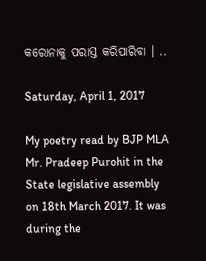କରୋନାକୁ ପରାସ୍ତ କରିପାରିବା । ..

Saturday, April 1, 2017

My poetry read by BJP MLA Mr. Pradeep Purohit in the State legislative assembly on 18th March 2017. It was during the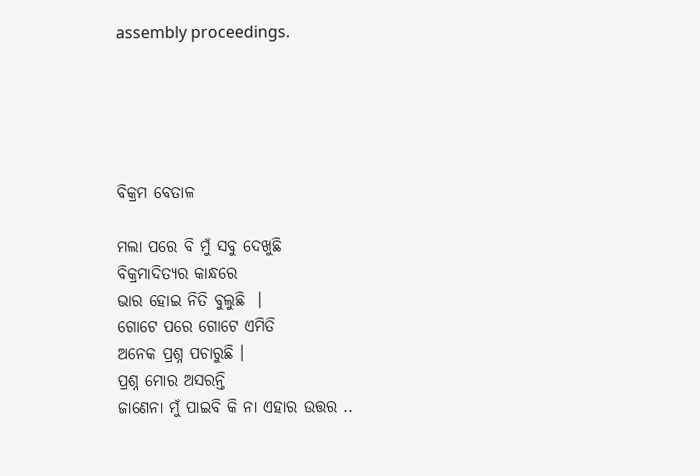assembly proceedings.





ବିକ୍ରମ ବେତାଳ

ମଲା ପରେ ବି ମୁଁ ସବୁ ଦେଖୁଛି
ବିକ୍ରମାଦିତ୍ୟର କାନ୍ଧରେ
ଭାର ହୋଇ ନିତି ବୁଲୁଛି  ।
ଗୋଟେ ପରେ ଗୋଟେ ଏମିତି
ଅନେକ ପ୍ରଶ୍ନ ପଚାରୁଛି ।
ପ୍ରଶ୍ନ ମୋର ଅସରନ୍ତି
ଜାଣେନା ମୁଁ ପାଇବି କି ନା ଏହାର ଉତ୍ତର ..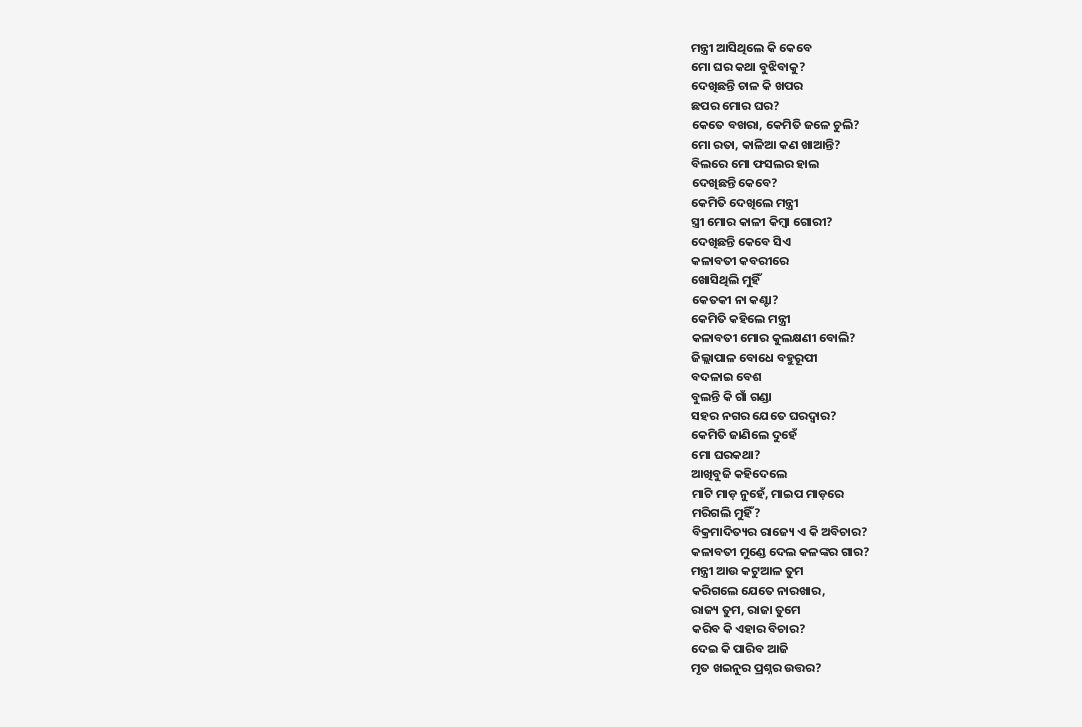ମନ୍ତ୍ରୀ ଆସିଥିଲେ କି କେବେ
ମୋ ଘର କଥା ବୁଝିବାକୁ?
ଦେଖିଛନ୍ତି ଚାଳ କି ଖପର
ଛପର ମୋର ଘର?
କେତେ ବଖରା, କେମିତି ଜଳେ ଚୁଲି?
ମୋ ରତା, କାଳିଆ କଣ ଖାଆନ୍ତି?
ବିଲରେ ମୋ ଫସଲର ହାଲ
ଦେଖିଛନ୍ତି କେବେ?
କେମିତି ଦେଖିଲେ ମନ୍ତ୍ରୀ
ସ୍ତ୍ରୀ ମୋର କାଳୀ କିମ୍ବା ଗୋରୀ?
ଦେଖିଛନ୍ତି କେବେ ସିଏ
କଳାବତୀ କବରୀରେ
ଖୋସିଥିଲି ମୁହିଁ
କେତକୀ ନା କଣ୍ଟା?
କେମିତି କହିଲେ ମନ୍ତ୍ରୀ
କଳାବତୀ ମୋର କୁଲକ୍ଷଣୀ ବୋଲି?
ଜିଲ୍ଲାପାଳ ବୋଧେ ବହୁରୂପୀ
ବଦଳାଇ ବେଶ
ବୁଲନ୍ତି କି ଗାଁ ଗଣ୍ଡା
ସହର ନଗର ଯେତେ ଘରଦ୍ବାର?
କେମିତି ଜାଣିଲେ ଦୁହେଁ
ମୋ ଘରକଥା?
ଆଖିବୁଜି କହିଦେଲେ
ମାଟି ମାଡ଼ ନୁହେଁ, ମାଇପ ମାଡ଼ରେ
ମରିଗଲି ମୁହିଁ?
ବିକ୍ରମାଦିତ୍ୟର ରାଜ୍ୟେ ଏ କି ଅବିଚାର?
କଳାବତୀ ମୁଣ୍ଡେ ଦେଲ କଳଙ୍କର ଗାର?
ମନ୍ତ୍ରୀ ଆଉ କଟୁଆଳ ତୁମ
କରିଗଲେ ଯେତେ ନାରଖାର,
ରାଜ୍ୟ ତୁମ, ରାଜା ତୁମେ
କରିବ କି ଏହାର ବିଚାର?
ଦେଇ କି ପାରିବ ଆଜି
ମୃତ ଖଇନୁର ପ୍ରଶ୍ନର ଉତ୍ତର?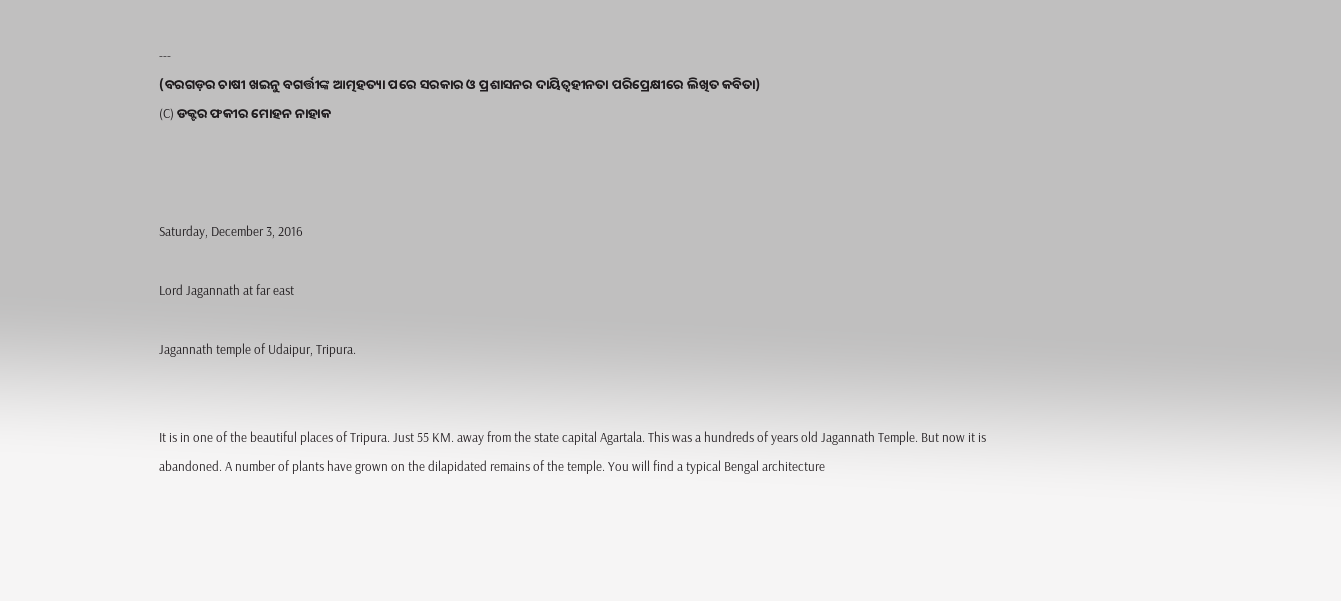---
(ବରଗଡ଼ର ଚାଷୀ ଖଇନୁ ବଗର୍ତ୍ତୀଙ୍କ ଆତ୍ମହତ୍ୟା ପରେ ସରକାର ଓ ପ୍ରଶାସନର ଦାୟିତ୍ବହୀନତା ପରିପ୍ରେକ୍ଷୀରେ ଲିଖିତ କବିତା)
(C) ଡକ୍ଟର ଫକୀର ମୋହନ ନାହାକ



Saturday, December 3, 2016

Lord Jagannath at far east

Jagannath temple of Udaipur, Tripura.


It is in one of the beautiful places of Tripura. Just 55 KM. away from the state capital Agartala. This was a hundreds of years old Jagannath Temple. But now it is abandoned. A number of plants have grown on the dilapidated remains of the temple. You will find a typical Bengal architecture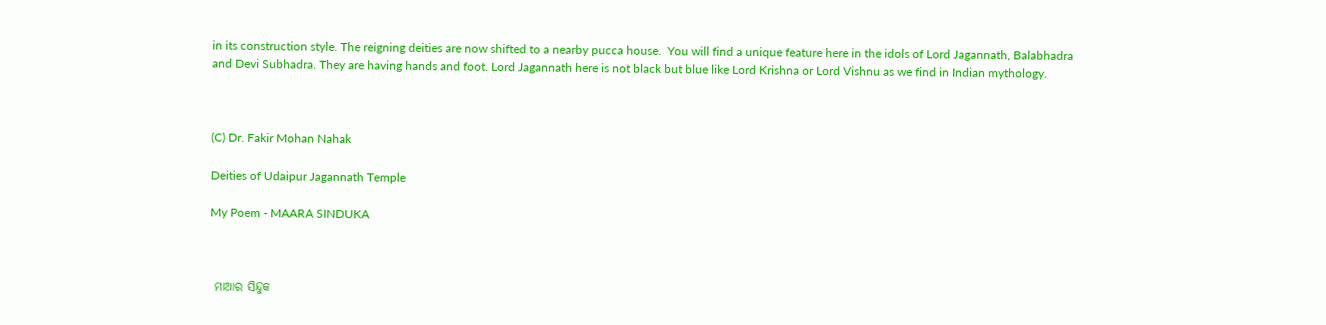in its construction style. The reigning deities are now shifted to a nearby pucca house.  You will find a unique feature here in the idols of Lord Jagannath, Balabhadra and Devi Subhadra. They are having hands and foot. Lord Jagannath here is not black but blue like Lord Krishna or Lord Vishnu as we find in Indian mythology.



(C) Dr. Fakir Mohan Nahak

Deities of Udaipur Jagannath Temple

My Poem - MAARA SINDUKA



 ମାଆର ସିନ୍ଦୁକ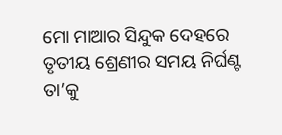ମୋ ମାଆର ସିନ୍ଦୁକ ଦେହରେ
ତୃତୀୟ ଶ୍ରେଣୀର ସମୟ ନିର୍ଘଣ୍ଟ
ତା’କୁ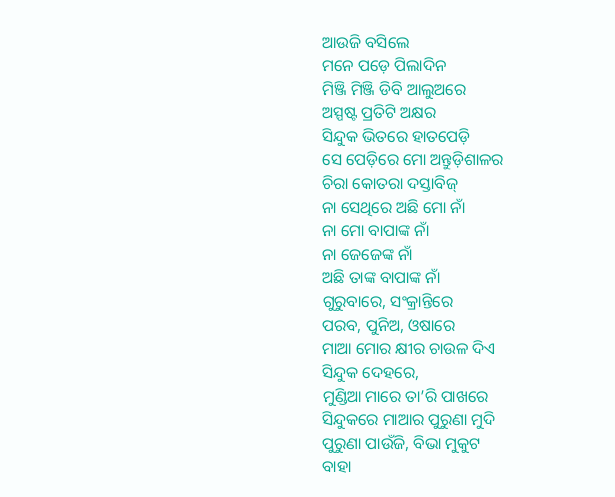ଆଉଜି ବସିଲେ
ମନେ ପଡ଼େ ପିଲାଦିନ
ମିଞ୍ଜି ମିଞ୍ଜି ଡିବି ଆଲୁଅରେ
ଅସ୍ପଷ୍ଟ ପ୍ରତିଟି ଅକ୍ଷର
ସିନ୍ଦୁକ ଭିତରେ ହାତପେଡ଼ି
ସେ ପେଡ଼ିରେ ମୋ ଅନ୍ତୁଡ଼ିଶାଳର
ଚିରା କୋତରା ଦସ୍ତାବିଜ୍
ନା ସେଥିରେ ଅଛି ମୋ ନାଁ
ନା ମୋ ବାପାଙ୍କ ନାଁ
ନା ଜେଜେଙ୍କ ନାଁ
ଅଛି ତାଙ୍କ ବାପାଙ୍କ ନାଁ
ଗୁରୁବାରେ, ସଂକ୍ରାନ୍ତିରେ
ପରବ, ପୁନିଅ, ଓଷାରେ
ମାଆ ମୋର କ୍ଷୀର ଚାଉଳ ଦିଏ
ସିନ୍ଦୁକ ଦେହରେ,
ମୁଣ୍ଡିଆ ମାରେ ତା’ରି ପାଖରେ
ସିନ୍ଦୁକରେ ମାଆର ପୁରୁଣା ମୁଦି
ପୁରୁଣା ପାଉଁଜି, ବିଭା ମୁକୁଟ
ବାହା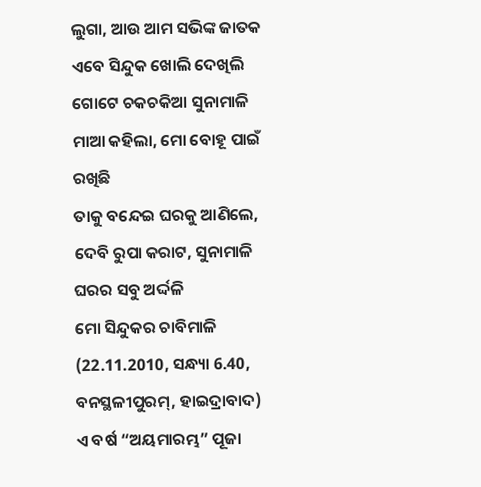ଲୁଗା, ଆଉ ଆମ ସଭିଙ୍କ ଜାତକ
ଏବେ ସିନ୍ଦୁକ ଖୋଲି ଦେଖିଲି
ଗୋଟେ ଚକଚକିଆ ସୁନାମାଳି
ମାଆ କହିଲା, ମୋ ବୋହୂ ପାଇଁ ରଖିଛି
ତାକୁ ବନ୍ଦେଇ ଘରକୁ ଆଣିଲେ,
ଦେବି ରୁପା କରାଟ, ସୁନାମାଳି
ଘରର ସବୁ ଅର୍ଦ୍ଦଳି
ମୋ ସିନ୍ଦୁକର ଚାବିମାଳି
(22.11.2010, ସନ୍ଧ୍ୟା 6.40, ବନସ୍ଥଳୀପୁରମ୍, ହାଇଦ୍ରାବାଦ)
ଏ ବର୍ଷ “ଅୟମାରମ୍ଭ” ପୂଜା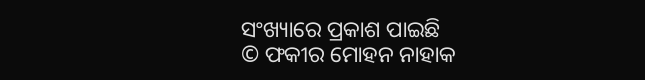ସଂଖ୍ୟାରେ ପ୍ରକାଶ ପାଇଛି
© ଫକୀର ମୋହନ ନାହାକ